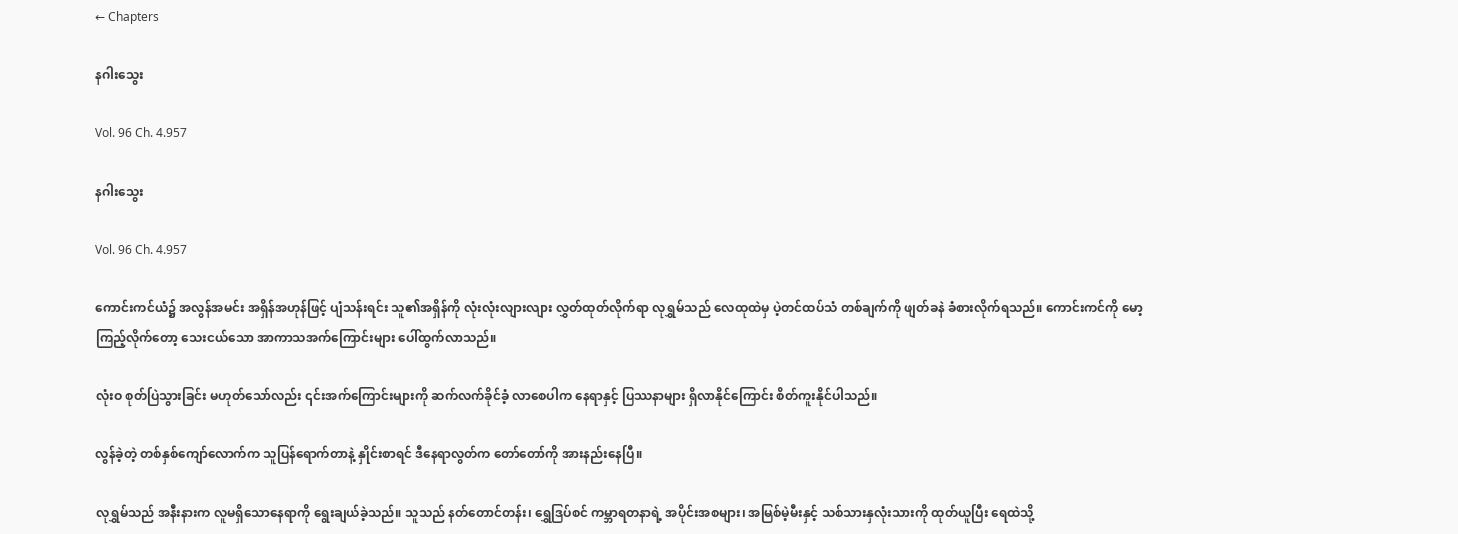← Chapters

နဂါးသွေး

Vol. 96 Ch. 4.957

နဂါးသွေး

Vol. 96 Ch. 4.957

ကောင်းကင်ယံ၌ အလွန်အမင်း အရှိန်အဟုန်ဖြင့် ပျံသန်းရင်း သူ၏အရှိန်ကို လုံးလုံးလျားလျား လွှတ်ထုတ်လိုက်ရာ လုရွှမ်သည် လေထုထဲမှ ပဲ့တင်ထပ်သံ တစ်ချက်ကို ဖျတ်ခနဲ ခံစားလိုက်ရသည်။ ကောင်းကင်ကို မော့ကြည့်လိုက်တော့ သေးငယ်သော အာကာသအက်ကြောင်းများ ပေါ်ထွက်လာသည်။

လုံးဝ စုတ်ပြဲသွားခြင်း မဟုတ်သော်လည်း ၎င်းအက်ကြောင်းများကို ဆက်လက်ခိုင်ခံ့ လာစေပါက နေရာနှင့် ပြဿနာများ ရှိလာနိုင်ကြောင်း စိတ်ကူးနိုင်ပါသည်။

လွန်ခဲ့တဲ့ တစ်နှစ်ကျော်လောက်က သူပြန်ရောက်တာနဲ့ နှိုင်းစာရင် ဒီနေရာလွတ်က တော်တော်ကို အားနည်းနေပြီ။

လုရွှမ်သည် အနီးနားက လူမရှိသောနေရာကို ရွေးချယ်ခဲ့သည်။ သူသည် နတ်တောင်တန်း၊ ရွှေဒြပ်စင် ကမ္ဘာရတနာရဲ့ အပိုင်းအစများ၊ အမြစ်မဲ့မီးနှင့် သစ်သားနှလုံးသားကို ထုတ်ယူပြီး ရေထဲသို့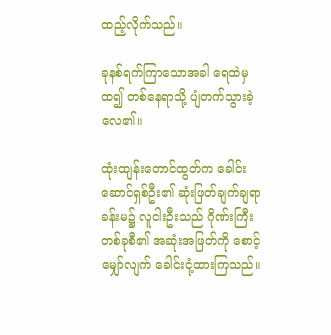ထည့်လိုက်သည်။

ခုနစ်ရက်ကြာသောအခါ ရေထဲမှထ၍ တစ်နေရာသို့ ပျံတက်သွားခဲ့လေ၏။

ထုံးထျန်းတောင်ထွတ်က ခေါင်းဆောင်ရှစ်ဦး၏ ဆုံးဖြတ်ချက်ချရာ ခန်းမ၌ လူငါးဦးသည် ဂိုဏ်းကြီးတစ်ခုစီ၏ အဆုံးအဖြတ်ကို စောင့်မျှော်လျက် ခေါင်းငုံ့ထားကြသည်။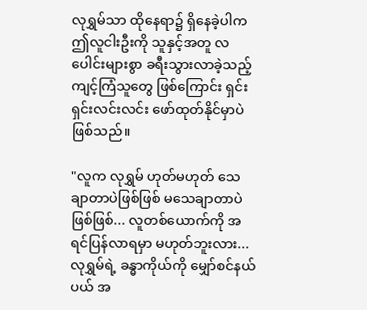လုရွှမ်သာ ထိုနေရာ၌ ရှိနေခဲ့ပါက ဤလူငါးဦးကို သူနှင့်အတူ လပေါင်းများစွာ ခရီးသွားလာခဲ့သည့် ကျင့်ကြံသူတွေ ဖြစ်ကြောင်း ရှင်းရှင်းလင်းလင်း ဖော်ထုတ်နိုင်မှာပဲ ဖြစ်သည်။

"လူက လုရွှမ် ဟုတ်မဟုတ် သေချာတာပဲဖြစ်ဖြစ် မသေချာတာပဲ ဖြစ်ဖြစ်... လူတစ်ယောက်ကို အရင်ပြန်လာရမှာ မဟုတ်ဘူးလား...လုရွှမ်ရဲ့ ခန္ဓာကိုယ်ကို မျှော်စင်နယ်ပယ် အ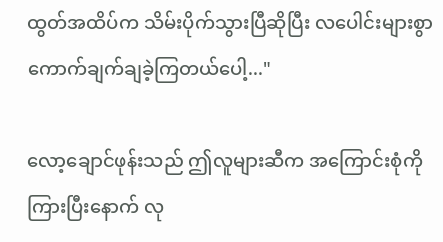ထွတ်အထိပ်က သိမ်းပိုက်သွားပြီဆိုပြီး လပေါင်းများစွာ ကောက်ချက်ချခဲ့ကြတယ်ပေါ့..."

လော့ချောင်ဖုန်းသည် ဤလူများဆီက အကြောင်းစုံကို ကြားပြီးနောက် လု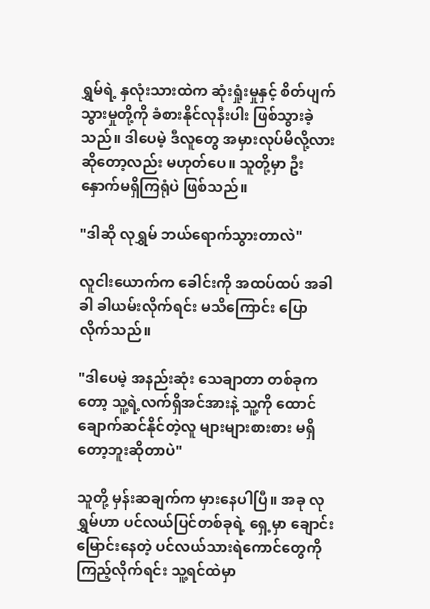ရွှမ်ရဲ့ နှလုံးသားထဲက ဆုံးရှုံးမှုနှင့် စိတ်ပျက်သွားမှုတို့ကို ခံစားနိုင်လုနီးပါး ဖြစ်သွားခဲ့သည်။ ဒါပေမဲ့ ဒီလူတွေ အမှားလုပ်မိလို့လား ဆိုတော့လည်း မဟုတ်ပေ။ သူတို့မှာ ဦးနှောက်မရှိကြရုံပဲ ဖြစ်သည်။

"ဒါဆို လုရွှမ် ဘယ်ရောက်သွားတာလဲ"

လူငါးယောက်က ခေါင်းကို အထပ်ထပ် အခါခါ ခါယမ်းလိုက်ရင်း မသိကြောင်း ပြောလိုက်သည်။

"ဒါပေမဲ့ အနည်းဆုံး သေချာတာ တစ်ခုကတော့ သူ့ရဲ့လက်ရှိအင်အားနဲ့ သူ့ကို ထောင်ချောက်ဆင်နိုင်တဲ့လူ များများစားစား မရှိတော့ဘူးဆိုတာပဲ"

သူတို့ မှန်းဆချက်က မှားနေပါပြီ။ အခု လုရွှမ်ဟာ ပင်လယ်ပြင်တစ်ခုရဲ့ ရှေ့မှာ ချောင်းမြောင်းနေတဲ့ ပင်လယ်သားရဲကောင်တွေကို ကြည့်လိုက်ရင်း သူ့ရင်ထဲမှာ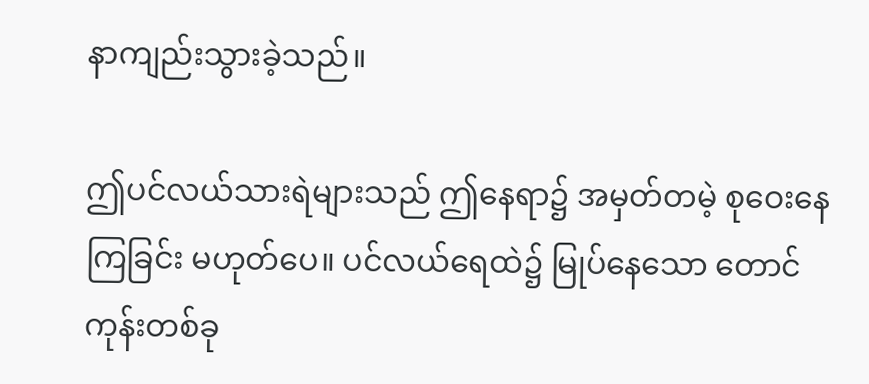နာကျည်းသွားခဲ့သည်။

ဤပင်လယ်သားရဲများသည် ဤနေရာ၌ အမှတ်တမဲ့ စုဝေးနေကြခြင်း မဟုတ်ပေ။ ပင်လယ်ရေထဲ၌ မြုပ်နေသော တောင်ကုန်းတစ်ခု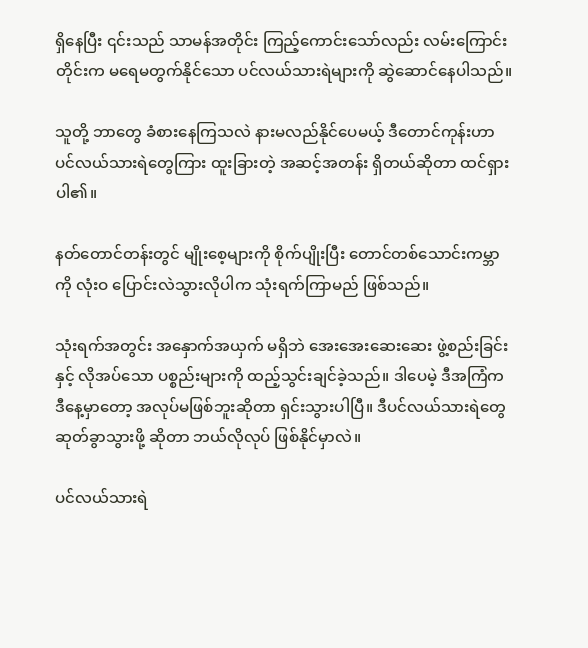ရှိနေပြီး ၎င်းသည် သာမန်အတိုင်း ကြည့်ကောင်းသော်လည်း လမ်းကြောင်းတိုင်းက မရေမတွက်နိုင်သော ပင်လယ်သားရဲများကို ဆွဲဆောင်နေပါသည်။

သူတို့ ဘာတွေ ခံစားနေကြသလဲ နားမလည်နိုင်ပေမယ့် ဒီတောင်ကုန်းဟာ ပင်လယ်သားရဲတွေကြား ထူးခြားတဲ့ အဆင့်အတန်း ရှိတယ်ဆိုတာ ထင်ရှားပါ၏။

နတ်တောင်တန်းတွင် မျိုးစေ့များကို စိုက်ပျိုးပြီး တောင်တစ်သောင်းကမ္ဘာကို လုံးဝ ပြောင်းလဲသွားလိုပါက သုံးရက်ကြာမည် ဖြစ်သည်။

သုံးရက်အတွင်း အနှောက်အယှက် မရှိဘဲ အေးအေးဆေးဆေး ဖွဲ့စည်းခြင်းနှင့် လိုအပ်သော ပစ္စည်းများကို ထည့်သွင်းချင်ခဲ့သည်။ ဒါပေမဲ့ ဒီအကြံက ဒီနေ့မှာတော့ အလုပ်မဖြစ်ဘူးဆိုတာ ရှင်းသွားပါပြီ။ ဒီပင်လယ်သားရဲတွေ ဆုတ်ခွာသွားဖို့ ဆိုတာ ဘယ်လိုလုပ် ဖြစ်နိုင်မှာလဲ။

ပင်လယ်သားရဲ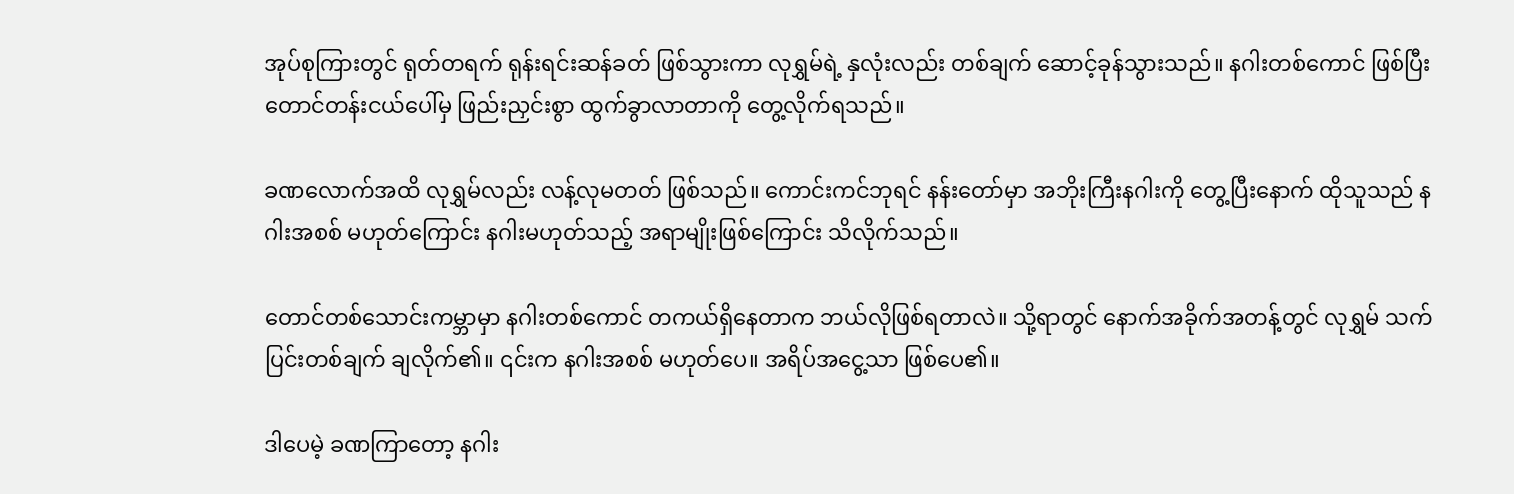အုပ်စုကြားတွင် ရုတ်တရက် ရုန်းရင်းဆန်ခတ် ဖြစ်သွားကာ လုရွှမ်ရဲ့ နှလုံးလည်း တစ်ချက် ဆောင့်ခုန်သွားသည်။ နဂါးတစ်ကောင် ဖြစ်ပြီး တောင်တန်းငယ်ပေါ်မှ ဖြည်းညှင်းစွာ ထွက်ခွာလာတာကို တွေ့လိုက်ရသည်။

ခဏလောက်အထိ လုရွှမ်လည်း လန့်လုမတတ် ဖြစ်သည်။ ကောင်းကင်ဘုရင် နန်းတော်မှာ အဘိုးကြီးနဂါးကို တွေ့ပြီးနောက် ထိုသူသည် နဂါးအစစ် မဟုတ်ကြောင်း နဂါးမဟုတ်သည့် အရာမျိုးဖြစ်ကြောင်း သိလိုက်သည်။

တောင်တစ်သောင်းကမ္ဘာမှာ နဂါးတစ်ကောင် တကယ်ရှိနေတာက ဘယ်လိုဖြစ်ရတာလဲ။ သို့ရာတွင် နောက်အခိုက်အတန့်တွင် လုရွှမ် သက်ပြင်းတစ်ချက် ချလိုက်၏။ ၎င်းက နဂါးအစစ် မဟုတ်ပေ။ အရိပ်အငွေ့သာ ဖြစ်ပေ၏။

ဒါပေမဲ့ ခဏကြာတော့ နဂါး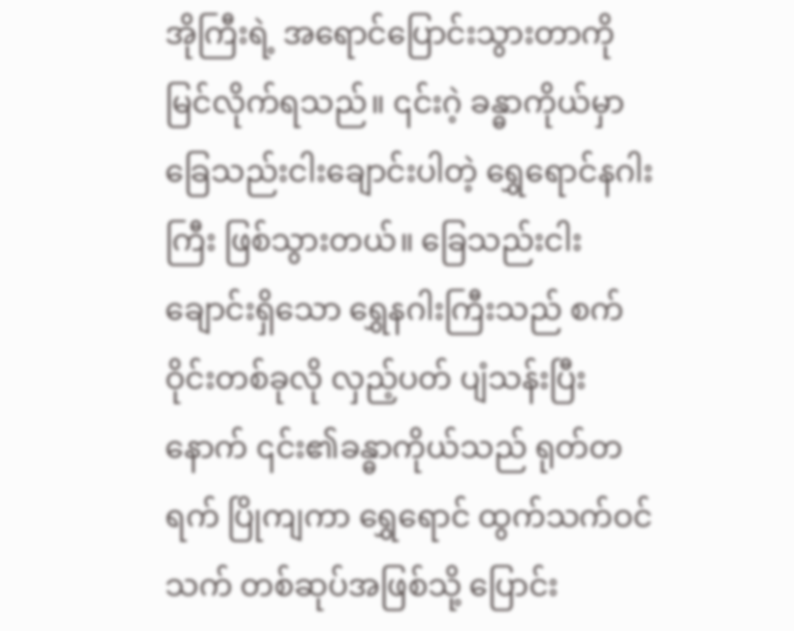အိုကြီးရဲ့ အရောင်ပြောင်းသွားတာကို မြင်လိုက်ရသည်။ ၎င်းဂဲ့ ခန္ဓာကိုယ်မှာ ခြေသည်းငါးချောင်းပါတဲ့ ရွှေရောင်နဂါးကြီး ဖြစ်သွားတယ်။ ခြေသည်းငါးချောင်းရှိသော ရွှေနဂါးကြီးသည် စက်ဝိုင်းတစ်ခုလို လှည့်ပတ် ပျံသန်းပြီးနောက် ၎င်း၏ခန္ဓာကိုယ်သည် ရုတ်တရက် ပြိုကျကာ ရွှေရောင် ထွက်သက်ဝင်သက် တစ်ဆုပ်အဖြစ်သို့ ပြောင်း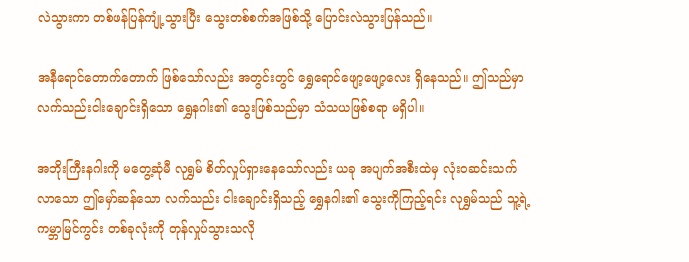လဲသွားကာ တစ်ဖန်ပြန်ကျုံ့သွားပြီး သွေးတစ်စက်အဖြစ်သို့ ပြောင်းလဲသွားပြန်သည်။

အနီရောင်တောက်တောက် ဖြစ်သော်လည်း အတွင်းတွင် ရွှေရောင်ဖျော့ဖျော့လေး ရှိနေသည်။ ဤသည်မှာ လက်သည်းငါးချောင်းရှိသော ရွှေနဂါး၏ သွေးဖြစ်သည်မှာ သံသယဖြစ်စရာ မရှိပါ။

အဘိုးကြီးနဂါးကို မတွေ့ဆုံမီ လုရွှမ် စိတ်လှုပ်ရှားနေသော်လည်း ယခု အပျက်အစီးထဲမှ လုံးဝဆင်းသက်လာသော ဤမှော်ဆန်သော လက်သည်း ငါးချောင်းရှိသည့် ရွှေနဂါး၏ သွေးကိုကြည့်ရင်း လုရွှမ်သည် သူ့ရဲ့ကမ္ဘာမြင်ကွင်း တစ်ခုလုံးကို တုန်လှုပ်သွားသလို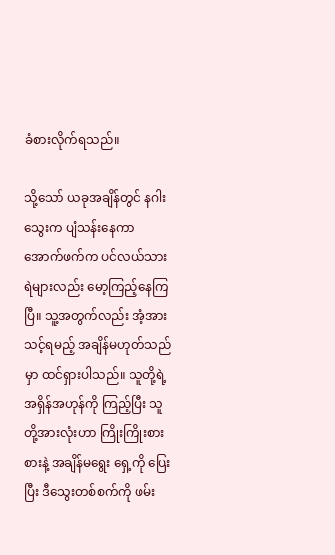ခံစားလိုက်ရသည်။

သို့သော် ယခုအချိန်တွင် နဂါးသွေးက ပျံသန်းနေကာ အောက်ဖက်က ပင်လယ်သားရဲများလည်း မော့ကြည့်နေကြပြီ။ သူ့အတွက်လည်း အံ့အားသင့်ရမည့် အချိန်မဟုတ်သည်မှာ ထင်ရှားပါသည်။ သူတို့ရဲ့ အရှိန်အဟုန်ကို ကြည့်ပြီး သူတို့အားလုံးဟာ ကြိုးကြိုးစားစားနဲ့ အချိန်မရွေး ရှေ့ကို ပြေးပြီး ဒီသွေးတစ်စက်ကို ဖမ်း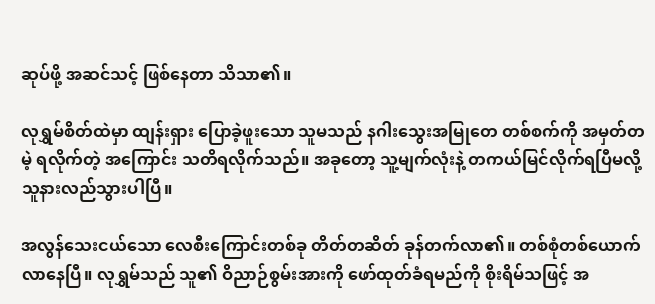ဆုပ်ဖို့ အဆင်သင့် ဖြစ်နေတာ သိသာ၏။

လုရွှမ်စိတ်ထဲမှာ ထျန်းရှား ပြောခဲ့ဖူးသော သူမသည် နဂါးသွေးအမြုတေ တစ်စက်ကို အမှတ်တမဲ့ ရလိုက်တဲ့ အကြောင်း သတိရလိုက်သည်။ အခုတော့ သူ့မျက်လုံးနဲ့ တကယ်မြင်လိုက်ရပြီမလို့ သူနားလည်သွားပါပြီ။

အလွန်သေးငယ်သော လေစီးကြောင်းတစ်ခု တိတ်တဆိတ် ခုန်တက်လာ၏။ တစ်စုံတစ်ယောက် လာနေပြီ။ လုရွှမ်သည် သူ၏ ဝိညာဉ်စွမ်းအားကို ဖော်ထုတ်ခံရမည်ကို စိုးရိမ်သဖြင့် အ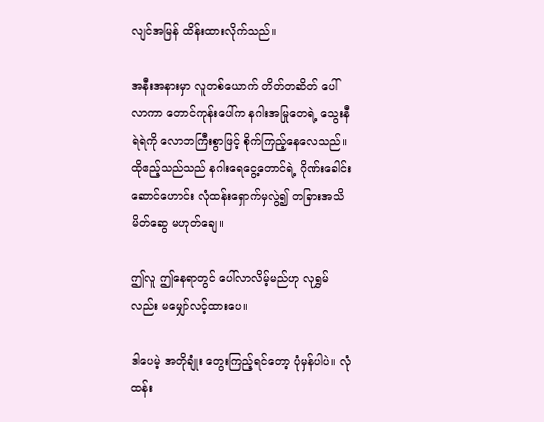လျင်အမြန် ထိန်းထားလိုက်သည်။

အနီးအနားမှာ လူတစ်ယောက် တိတ်တဆိတ် ပေါ်လာကာ တောင်ကုန်းပေါ်က နဂါးအမြုတေရဲ့ သွေးနီရဲရဲကို လောဘကြီးစွာဖြင့် စိုက်ကြည့်နေလေသည်။ ထိုဧည့်သည်သည် နဂါးရေငွေ့တောင်ရဲ့ ဂိုဏ်းခေါင်းဆောင်ဟောင်း လုံထန်းရှောက်မှလွဲ၍ တခြားအသိမိတ်ဆွေ မဟုတ်ချေ။

ဤလူ ဤနေရာတွင် ပေါ်လာလိမ့်မည်ဟု လုရွှမ်လည်း မမျှော်လင့်ထားပေ။

ဒါပေမဲ့ အတိုချုံး တွေးကြည့်ရင်တော့ ပုံမှန်ပါပဲ။ လုံထန်း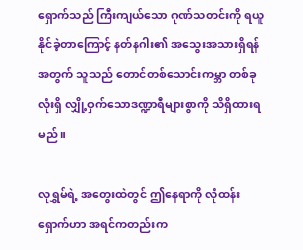ရှောက်သည် ကြီးကျယ်သော ဂုဏ်သတင်းကို ရယူနိုင်ခဲ့တာကြောင့် နတ်နဂါး၏ အသွေးအသားရှိရန် အတွက် သူသည် တောင်တစ်သောင်းကမ္ဘာ တစ်ခုလုံးရှိ လျှို့ဝှက်သောဒဏ္ဍာရီများစွာကို သိရှိထားရမည်။

လုရွှမ်ရဲ့ အတွေးထဲတွင် ဤနေရာကို လုံထန်းရှောက်ဟာ အရင်ကတည်းက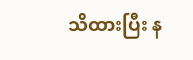သိထားပြီး န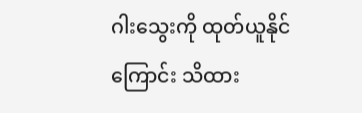ဂါးသွေးကို ထုတ်ယူနိုင်ကြောင်း သိထား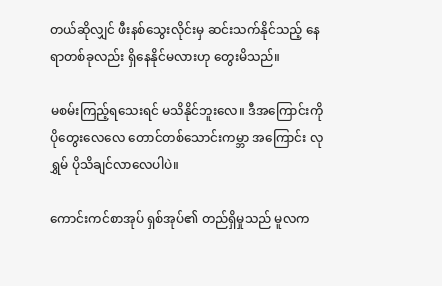တယ်ဆိုလျှင် ဖီးနစ်သွေးလိုင်းမှ ဆင်းသက်နိုင်သည့် နေရာတစ်ခုလည်း ရှိနေနိုင်မလားဟု တွေးမိသည်။

မစမ်းကြည့်ရသေးရင် မသိနိုင်ဘူးလေ။ ဒီအကြောင်းကို ပိုတွေးလေလေ တောင်တစ်သောင်းကမ္ဘာ အကြောင်း လုရွှမ် ပိုသိချင်လာလေပါပဲ။

ကောင်းကင်စာအုပ် ရှစ်အုပ်၏ တည်ရှိမှုသည် မူလက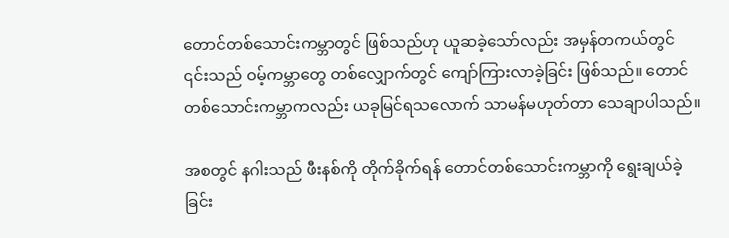တောင်တစ်သောင်းကမ္ဘာတွင် ဖြစ်သည်ဟု ယူဆခဲ့သော်လည်း အမှန်တကယ်တွင် ၎င်းသည် ဝမ့်ကမ္ဘာတွေ တစ်လျှောက်တွင် ကျော်ကြားလာခဲ့ခြင်း ဖြစ်သည်။ တောင်တစ်သောင်းကမ္ဘာကလည်း ယခုမြင်ရသလောက် သာမန်မဟုတ်တာ သေချာပါသည်။

အစတွင် နဂါးသည် ဖီးနစ်ကို တိုက်ခိုက်ရန် တောင်တစ်သောင်းကမ္ဘာကို ရွေးချယ်ခဲ့ခြင်း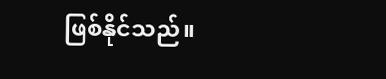ဖြစ်နိုင်သည်။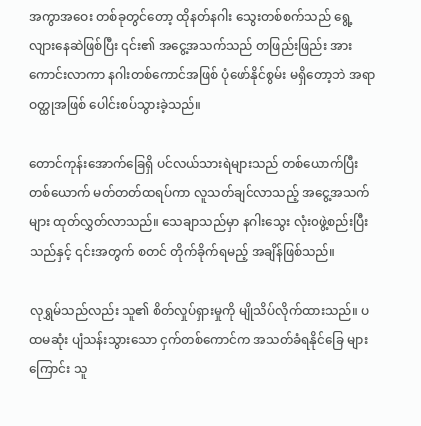အကွာအဝေး တစ်ခုတွင်တော့ ထိုနတ်နဂါး သွေးတစ်စက်သည် ရွေ့လျားနေဆဲဖြစ်ပြီး ၎င်း၏ အငွေ့အသက်သည် တဖြည်းဖြည်း အားကောင်းလာကာ နဂါးတစ်ကောင်အဖြစ် ပုံဖော်နိုင်စွမ်း မရှိတော့ဘဲ အရာဝတ္ထုအဖြစ် ပေါင်းစပ်သွားခဲ့သည်။

တောင်ကုန်းအောက်ခြေရှိ ပင်လယ်သားရဲများသည် တစ်ယောက်ပြီး တစ်ယောက် မတ်တတ်ထရပ်ကာ လူသတ်ချင်လာသည့် အငွေ့အသက်များ ထုတ်လွှတ်လာသည်။ သေချာသည်မှာ နဂါးသွေး လုံး၀ဖွဲ့စည်းပြီးသည်နှင့် ၎င်းအတွက် စတင် တိုက်ခိုက်ရမည့် အချိန်ဖြစ်သည်။

လုရွှမ်သည်လည်း သူ၏ စိတ်လှုပ်ရှားမှုကို မျိုသိပ်လိုက်ထားသည်။ ပထမဆုံး ပျံသန်းသွားသော ငှက်တစ်ကောင်က အသတ်ခံရနိုင်ခြေ များကြောင်း သူ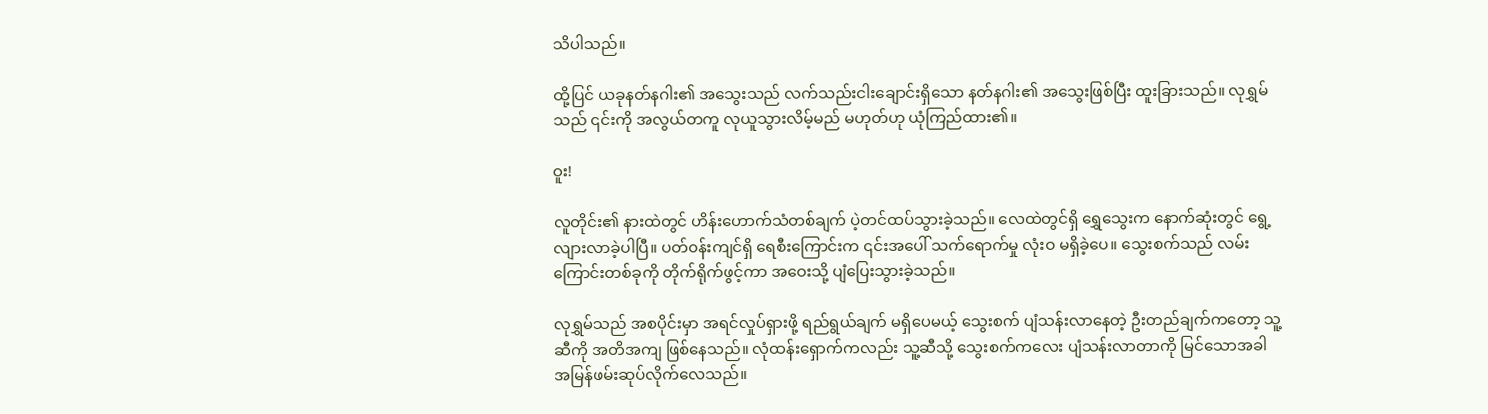သိပါသည်။

ထို့ပြင် ယခုနတ်နဂါး၏ အသွေးသည် လက်သည်းငါးချောင်းရှိသော နတ်နဂါး၏ အသွေးဖြစ်ပြီး ထူးခြားသည်။ လုရွှမ်သည် ၎င်းကို အလွယ်တကူ လုယူသွားလိမ့်မည် မဟုတ်ဟု ယုံကြည်ထား၏။

ဝူး!

လူတိုင်း၏ နားထဲတွင် ဟိန်းဟောက်သံတစ်ချက် ပဲ့တင်ထပ်သွားခဲ့သည်။ လေထဲတွင်ရှိ ရွှေသွေးက နောက်ဆုံးတွင် ရွေ့လျားလာခဲ့ပါပြီ။ ပတ်၀န်းကျင်ရှိ ရေစီးကြောင်းက ၎င်းအပေါ် သက်ရောက်မှု လုံးဝ မရှိခဲ့ပေ။ သွေးစက်သည် လမ်းကြောင်းတစ်ခုကို တိုက်ရိုက်ဖွင့်ကာ အဝေးသို့ ပျံပြေးသွားခဲ့သည်။

လုရွှမ်သည် အစပိုင်းမှာ အရင်လှုပ်ရှားဖို့ ရည်ရွယ်ချက် မရှိပေမယ့် သွေးစက် ပျံသန်းလာနေတဲ့ ဦးတည်ချက်ကတော့ သူ့ဆီကို အတိအကျ ဖြစ်နေသည်။ လုံထန်းရှောက်ကလည်း သူ့ဆီသို့ သွေးစက်ကလေး ပျံသန်းလာတာကို မြင်သောအခါ အမြန်ဖမ်းဆုပ်လိုက်လေသည်။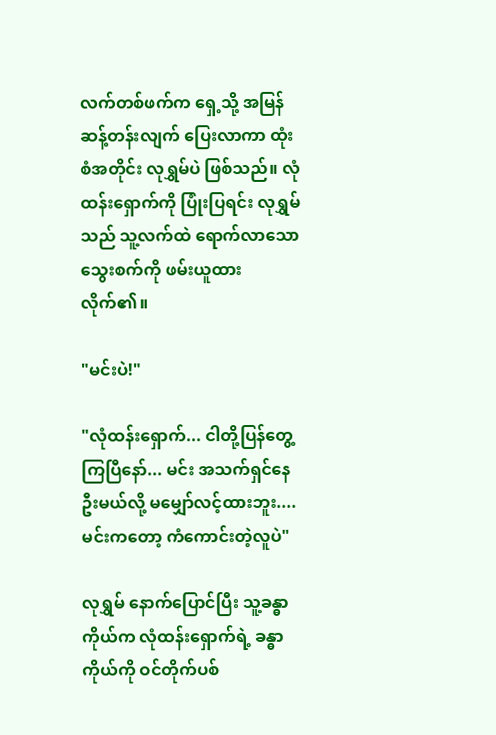လက်တစ်ဖက်က ရှေ့သို့ အမြန် ဆန့်တန်းလျက် ပြေးလာကာ ထုံးစံအတိုင်း လုရွှမ်ပဲ ဖြစ်သည်။ လုံထန်းရှောက်ကို ပြုံးပြရင်း လုရွှမ်သည် သူ့လက်ထဲ ရောက်လာသော သွေးစက်ကို ဖမ်းယူထားလိုက်၏။

"မင်းပဲ!"

"လုံထန်းရှောက်... ငါတို့ပြန်တွေ့ကြပြီနော်... မင်း အသက်ရှင်နေဦးမယ်လို့ မမျှော်လင့်ထားဘူး.... မင်းကတော့ ကံကောင်းတဲ့လူပဲ"

လုရွှမ် နောက်ပြောင်ပြီး သူ့ခန္ဓာကိုယ်က လုံထန်းရှောက်ရဲ့ ခန္ဓာကိုယ်ကို ဝင်တိုက်ပစ်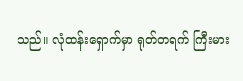သည်။ လုံထန်းရှောက်မှာ ရုတ်တရက် ကြီးမား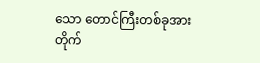သော တောင်ကြီးတစ်ခုအား တိုက်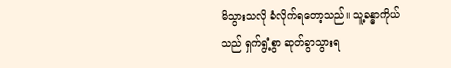မိသွားသလို ခံလိုက်ရတော့သည်။ သူ့ခန္ဓာကိုယ်သည် ရှက်ရွံ့စွာ ဆုတ်ခွာသွားရ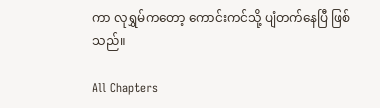ကာ လုရွှမ်ကတော့ ကောင်းကင်သို့ ပျံတက်နေပြီ ဖြစ်သည်။

All Chapters